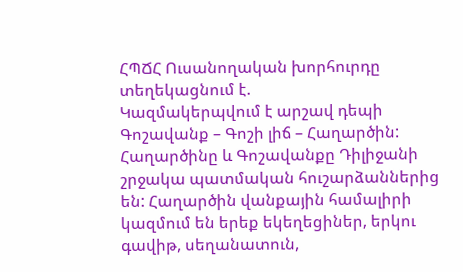ՀՊՃՀ Ուսանողական խորհուրդը տեղեկացնում է.
Կազմակերպվում է արշավ դեպի Գոշավանք – Գոշի լիճ – Հաղարծին:
Հաղարծինը և Գոշավանքը Դիլիջանի շրջակա պատմական հուշարձաններից են: Հաղարծին վանքային համալիրի կազմում են երեք եկեղեցիներ, երկու գավիթ, սեղանատուն,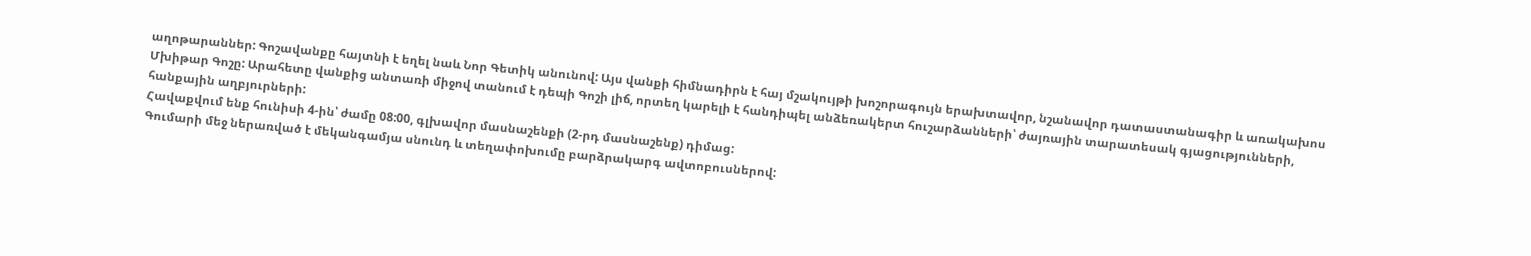աղոթարաններ: Գոշավանքը հայտնի է եղել նաև Նոր Գետիկ անունով: Այս վանքի հիմնադիրն է հայ մշակույթի խոշորագույն երախտավոր, նշանավոր դատաստանագիր և առակախոս Մխիթար Գոշը: Արահետը վանքից անտառի միջով տանում է դեպի Գոշի լիճ, որտեղ կարելի է հանդիպել անձեռակերտ հուշարձանների՝ ժայռային տարատեսակ գյացությունների, հանքային աղբյուրների:
Հավաքվում ենք հունիսի 4-ին՝ ժամը 08:00, գլխավոր մասնաշենքի (2-րդ մասնաշենք) դիմաց:
Գումարի մեջ ներառված է մեկանգամյա սնունդ և տեղափոխումը բարձրակարգ ավտոբուսներով: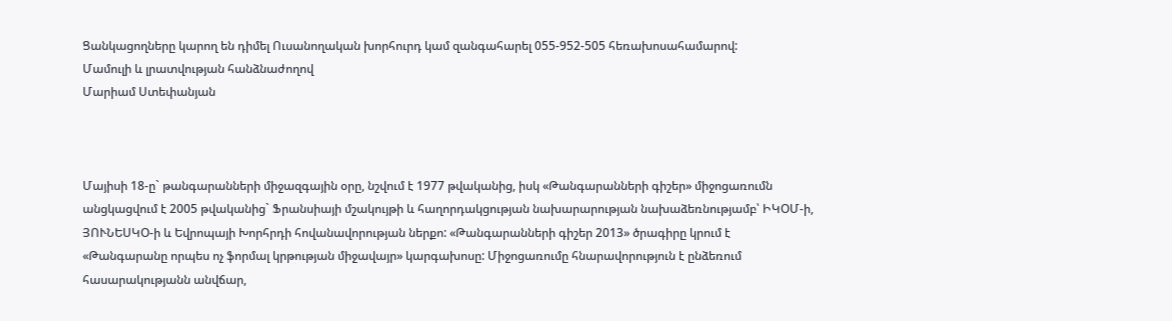Ցանկացողները կարող են դիմել Ուսանողական խորհուրդ կամ զանգահարել 055-952-505 հեռախոսահամարով:
Մամուլի և լրատվության հանձնաժողով
Մարիամ Ստեփանյան



Մայիսի 18-ը` թանգարանների միջազգային օրը, նշվում է 1977 թվականից, իսկ «Թանգարանների գիշեր» միջոցառումն անցկացվում է 2005 թվականից` Ֆրանսիայի մշակույթի և հաղորդակցության նախարարության նախաձեռնությամբ՝ ԻԿՕՄ-ի, ՅՈՒՆԵՍԿՕ-ի և Եվրոպայի Խորհրդի հովանավորության ներքո: «Թանգարանների գիշեր 2013» ծրագիրը կրում է «Թանգարանը որպես ոչ ֆորմալ կրթության միջավայր» կարգախոսը: Միջոցառումը հնարավորություն է ընձեռում հասարակությանն անվճար,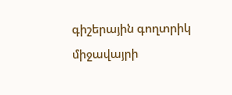գիշերային գողտրիկ միջավայրի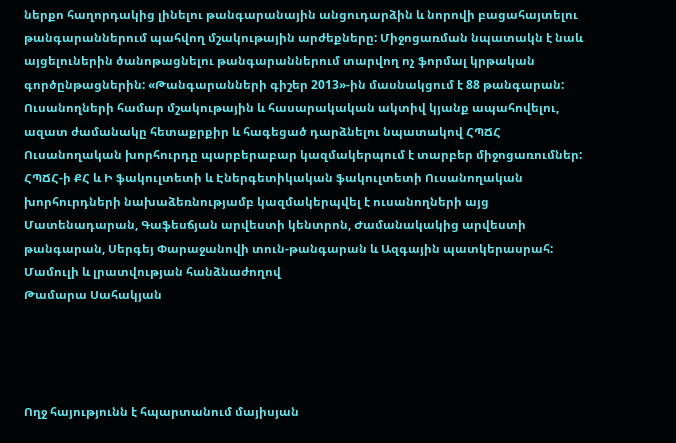ներքո հաղորդակից լինելու թանգարանային անցուդարձին և նորովի բացահայտելու թանգարաններում պահվող մշակութային արժեքները: Միջոցառման նպատակն է նաև այցելուներին ծանոթացնելու թանգարաններում տարվող ոչ ֆորմալ կրթական գործընթացներին: «Թանգարանների գիշեր 2013»-ին մասնակցում է 88 թանգարան:
Ուսանողների համար մշակութային և հասարակական ակտիվ կյանք ապահովելու, ազատ ժամանակը հետաքրքիր և հագեցած դարձնելու նպատակով ՀՊՃՀ Ուսանողական խորհուրդը պարբերաբար կազմակերպում է տարբեր միջոցառումներ:
ՀՊՃՀ-ի ՔՀ և Ի ֆակուլտետի և Էներգետիկական ֆակուլտետի Ուսանողական խորհուրդների նախաձեռնությամբ կազմակերպվել է ուսանողների այց Մատենադարան, Գաֆեսճյան արվեստի կենտրոն, Ժամանակակից արվեստի թանգարան, Սերգեյ Փարաջանովի տուն-թանգարան և Ազգային պատկերասրահ:
Մամուլի և լրատվության հանձնաժողով
Թամարա Սահակյան




Ողջ հայությունն է հպարտանում մայիսյան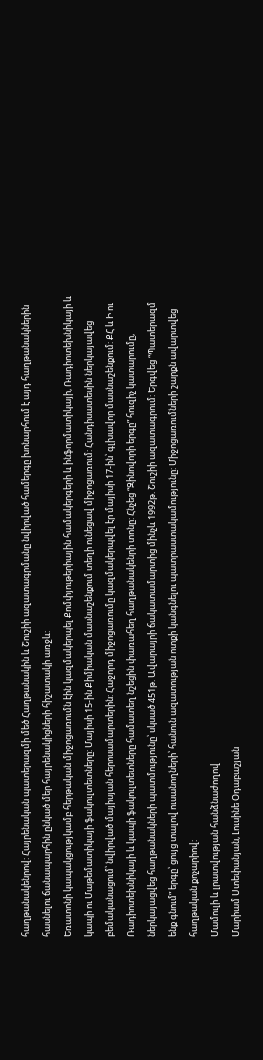հաղթանակենրով: Հայրենական պատերազմի մեծ Հաղթանակին և Շուշիի ազատագրմանը նվիրված համերգը խոնարհում է այդ հաղթանակներին հասնելու ճանապարհին ընկած մեր հայրենակիցների հիշատակի առջև:
Եռատոնի կապակցությկամբ հերթական միջոցառումն էին կազմակերպել Քոմփյութերիային համակերգերի և ինֆորմատիկայի, Ռադիոտեխնիկայի և կապի ու Մաթեմատիկայի ֆակուլտետները: Մայիսի 15-ին Քիմիական մասնաշենքում տեղի ունեցավ միջոցառում: Հանդիսատեսին ներկայավեց բեմականացում՝ նվիրված մայիսյան հերոսամարտերին: Հաջորդ միջոցառումը կազմակերպվել էր մայիսի 17-ին՝ գլխավոր մասնաշենքում: ՔՀ և Ի ու Ռադիոտեխնիկայի և կապի ֆակուլտետները համատեղ նշեցին փառահեղ հաղթանակենրի տոնը: Հնչեց “Զինովորի երգը” հուզիչ կատարումը, ներկայացվեց հաղթանակների պատմությունը՝ սկսած 451թ. Ավարայրի ճակատամարտից մինչև 1992թ. Շուշիի ազատագրում: Երգվեց “Պատերազմ ենք գնում” երգը՝ ցույց տալով ուսանողների՝ հանուն ազատության ոտքի կանգնելու պատրաստակամությունը: Միջոցառումների շարքն ավարտվեց հաղթական քոչարիով:
Մամուլի և լրատվության հանձնաժողով
Մարիամ Ստեփանյան, Լուսինե Օդաբաշյան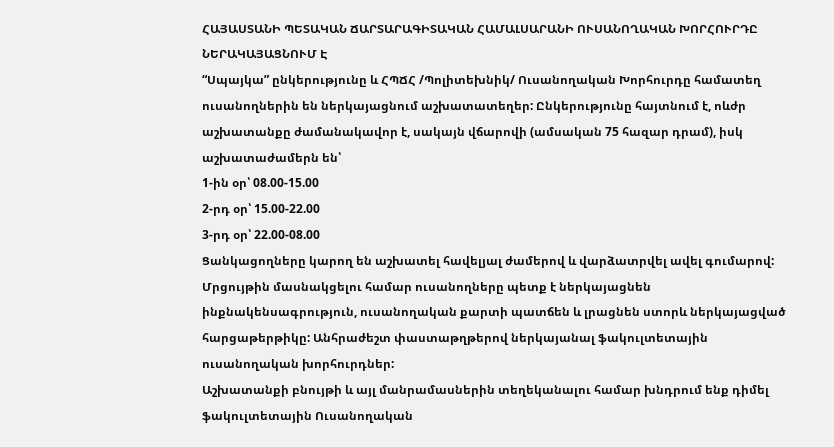ՀԱՅԱՍՏԱՆԻ ՊԵՏԱԿԱՆ ՃԱՐՏԱՐԱԳԻՏԱԿԱՆ ՀԱՄԱԼՍԱՐԱՆԻ ՈՒՍԱՆՈՂԱԿԱՆ ԽՈՐՀՈՒՐԴԸ ՆԵՐԱԿԱՅԱՑՆՈՒՄ Է
“Սպայկա” ընկերությունը և ՀՊՃՀ /Պոլիտեխնիկ/ Ուսանողական Խորհուրդը համատեղ ուսանողներին են ներկայացնում աշխատատեղեր: Ընկերությունը հայտնում է, ոևժր աշխատանքը ժամանակավոր է, սակայն վճարովի (ամսական 75 հազար դրամ), իսկ աշխատաժամերն են՝
1-ին օր՝ 08.00-15.00
2-րդ օր՝ 15.00-22.00
3-րդ օր՝ 22.00-08.00
Ցանկացողները կարող են աշխատել հավելյալ ժամերով և վարձատրվել ավել գումարով:
Մրցույթին մասնակցելու համար ուսանողները պետք է ներկայացնեն ինքնակենսագրություն, ուսանողական քարտի պատճեն և լրացնեն ստորև ներկայացված հարցաթերթիկը: Անհրաժեշտ փաստաթղթերով ներկայանալ ֆակուլտետային ուսանողական խորհուրդներ:
Աշխատանքի բնույթի և այլ մանրամասներին տեղեկանալու համար խնդրում ենք դիմել ֆակուլտետային Ուսանողական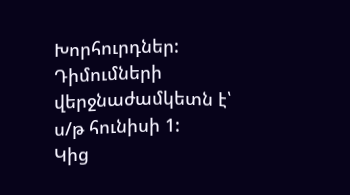Խորհուրդներ:
Դիմումների վերջնաժամկետն է՝ ս/թ հունիսի 1:
Կից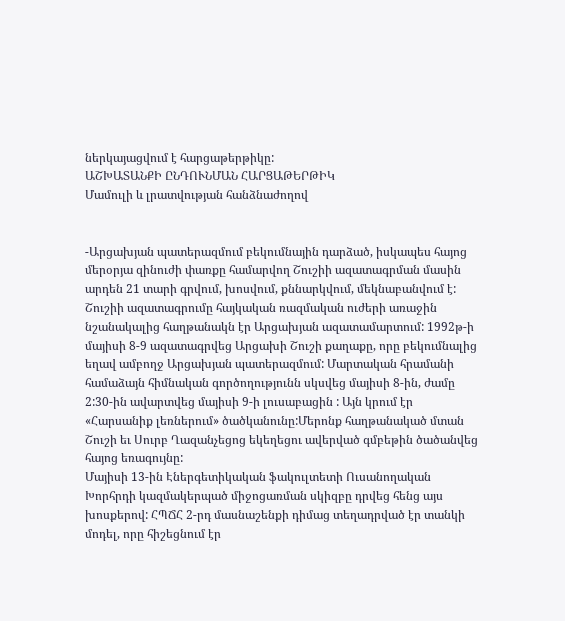ներկայացվում է հարցաթերթիկը:
ԱՇԽԱՏԱՆՔԻ ԸՆԴՈՒՆՄԱՆ ՀԱՐՑԱԹԵՐԹԻԿ
Մամուլի և լրատվության հանձնաժողով


-Արցախյան պատերազմում բեկումնային դարձած, իսկապես հայոց մերօրյա զինուժի փառքը համարվող Շուշիի ազատագրման մասին արդեն 21 տարի գրվում, խոսվում, քննարկվում, մեկնաբանվում է: Շուշիի ազատագրումը հայկական ռազմական ուժերի առաջին նշանակալից հաղթանակն էր Արցախյան ազատամարտում: 1992թ-ի մայիսի 8-9 ազատագրվեց Արցախի Շուշի քաղաքը, որը բեկումնալից եղավ ամբողջ Արցախյան պատերազմում: Մարտական հրամանի համաձայն հիմնական գործողությունն սկսվեց մայիսի 8-ին, ժամը 2:30-ին ավարտվեց մայիսի 9-ի լուսաբացին : Այն կրում էր «Հարսանիք լեռներում» ծածկանունը:Մերոնք հաղթանակած մտան Շուշի եւ Սուրբ Ղազանչեցոց եկեղեցու ավերված գմբեթին ծածանվեց հայոց եռագույնը:
Մայիսի 13-ին Էներգետիկական ֆակուլտետի Ուսանողական Խորհրդի կազմակերպած միջոցառման սկիզբը դրվեց հենց այս խոսքերով: ՀՊՃՀ 2-րդ մասնաշենքի դիմաց տեղադրված էր տանկի մոդել, որը հիշեցնում էր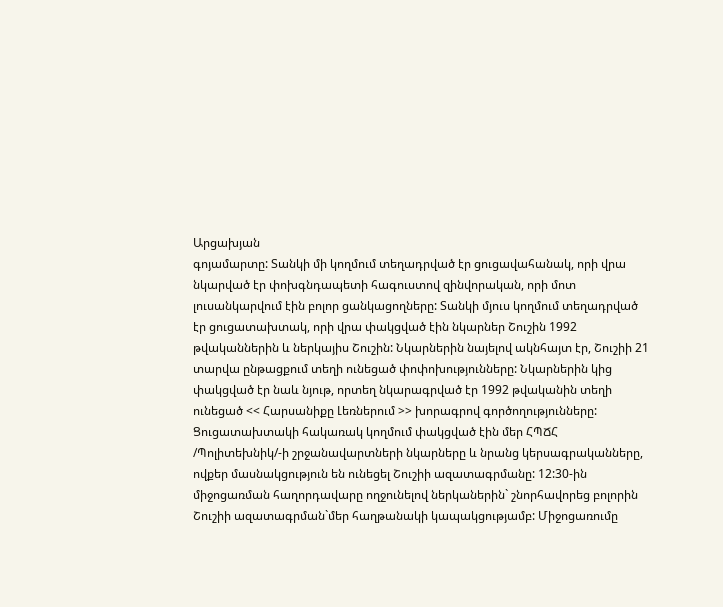Արցախյան
գոյամարտը: Տանկի մի կողմում տեղադրված էր ցուցավահանակ, որի վրա նկարված էր փոխգնդապետի հագուստով զինվորական, որի մոտ լուսանկարվում էին բոլոր ցանկացողները: Տանկի մյուս կողմում տեղադրված էր ցուցատախտակ, որի վրա փակցված էին նկարներ Շուշին 1992 թվականներին և ներկայիս Շուշին: Նկարներին նայելով ակնհայտ էր, Շուշիի 21 տարվա ընթացքում տեղի ունեցած փոփոխությունները: Նկարներին կից փակցված էր նաև նյութ, որտեղ նկարագրված էր 1992 թվականին տեղի ունեցած << Հարսանիքը Լեռներում >> խորագրով գործողությունները: Ցուցատախտակի հակառակ կողմում փակցված էին մեր ՀՊՃՀ /Պոլիտեխնիկ/-ի շրջանավարտների նկարները և նրանց կերսագրականները, ովքեր մասնակցություն են ունեցել Շուշիի ազատագրմանը: 12:30-ին միջոցառման հաղորդավարը ողջունելով ներկաներին` շնորհավորեց բոլորին Շուշիի ազատագրման`մեր հաղթանակի կապակցությամբ: Միջոցառումը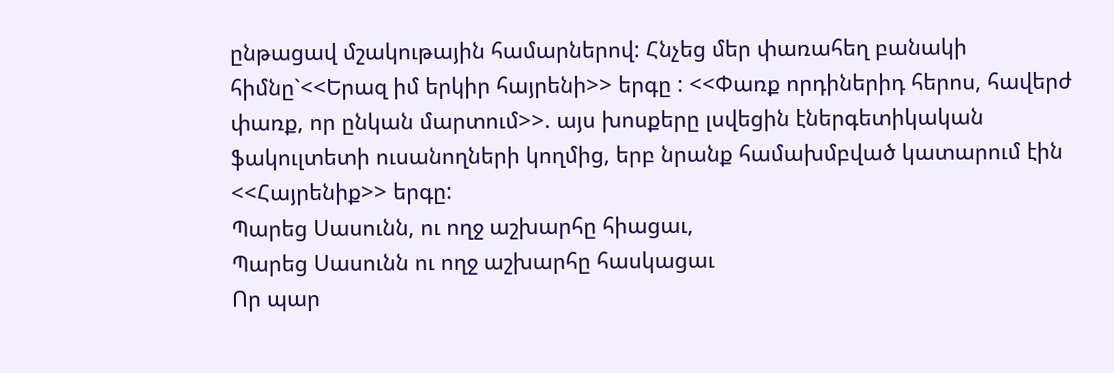ընթացավ մշակութային համարներով: Հնչեց մեր փառահեղ բանակի հիմնը`<<Երազ իմ երկիր հայրենի>> երգը : <<Փառք որդիներիդ հերոս, հավերժ փառք, որ ընկան մարտում>>. այս խոսքերը լսվեցին էներգետիկական ֆակուլտետի ուսանողների կողմից, երբ նրանք համախմբված կատարում էին <<Հայրենիք>> երգը:
Պարեց Սասունն, ու ողջ աշխարհը հիացաւ,
Պարեց Սասունն ու ողջ աշխարհը հասկացաւ
Որ պար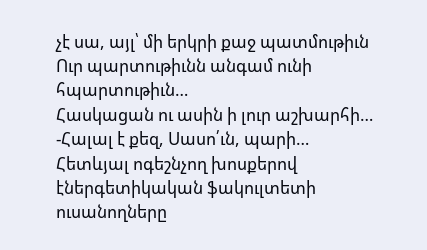չէ սա, այլ՝ մի երկրի քաջ պատմութիւն
Ուր պարտութիւնն անգամ ունի հպարտութիւն…
Հասկացան ու ասին ի լուր աշխարհի…
-Հալալ է քեզ, Սասո՛ւն, պարի…
Հետևյալ ոգեշնչող խոսքերով էներգետիկական ֆակուլտետի ուսանողները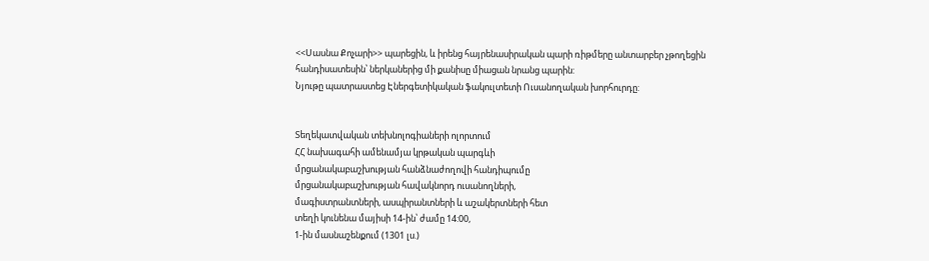<<Սասնա Քոչարի>> պարեցին, և իրենց հայրենասիրական պարի ռիթմերը անտարբեր չթողեցին հանդիսատեսին՝ ներկաներից մի քանիսը միացան նրանց պարին:
Նյութը պատրաստեց Էներգետիկական ֆակուլտետի Ուսանողական խորհուրդը:


Տեղեկատվական տեխնոլոգիաների ոլորտում
ՀՀ նախագահի ամենամյա կրթական պարգևի
մրցանակաբաշխության հանձնաժողովի հանդիպումը
մրցանակաբաշխության հավակնորդ ուսանողների,
մագիստրանտների, ասպիրանտների և աշակերտների հետ
տեղի կունենա մայիսի 14-ին՝ ժամը 14:00,
1-ին մասնաշենքում (1301 լս.)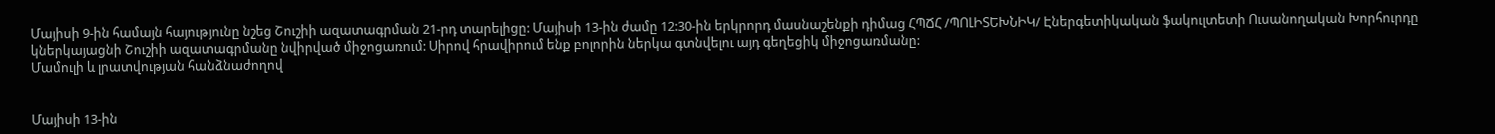Մայիսի 9-ին համայն հայությունը նշեց Շուշիի ազատագրման 21-րդ տարելիցը: Մայիսի 13-ին ժամը 12:30-ին երկրորդ մասնաշենքի դիմաց ՀՊՃՀ /ՊՈԼԻՏԵԽՆԻԿ/ Էներգետիկական ֆակուլտետի Ուսանողական Խորհուրդը կներկայացնի Շուշիի ազատագրմանը նվիրված միջոցառում: Սիրով հրավիրում ենք բոլորին ներկա գտնվելու այդ գեղեցիկ միջոցառմանը:
Մամուլի և լրատվության հանձնաժողով


Մայիսի 13-ին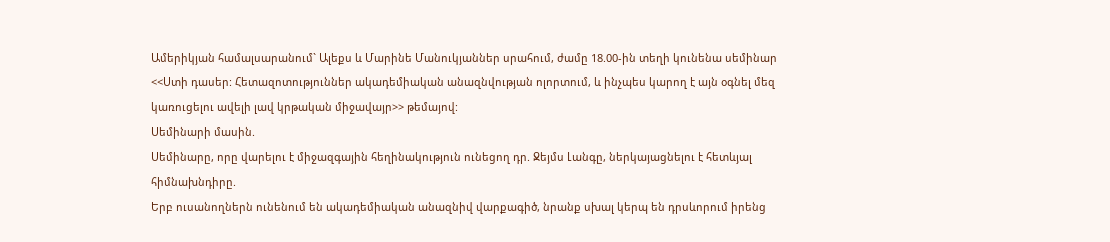Ամերիկյան համալսարանում` Ալեքս և Մարինե Մանուկյաններ սրահում, ժամը 18.00-ին տեղի կունենա սեմինար <<Ստի դասեր: Հետազոտություններ ակադեմիական անազնվության ոլորտում, և ինչպես կարող է այն օգնել մեզ կառուցելու ավելի լավ կրթական միջավայր>> թեմայով:
Սեմինարի մասին.
Սեմինարը, որը վարելու է միջազգային հեղինակություն ունեցող դր. Ջեյմս Լանգը, ներկայացնելու է հետևյալ հիմնախնդիրը.
Երբ ուսանողներն ունենում են ակադեմիական անազնիվ վարքագիծ, նրանք սխալ կերպ են դրսևորում իրենց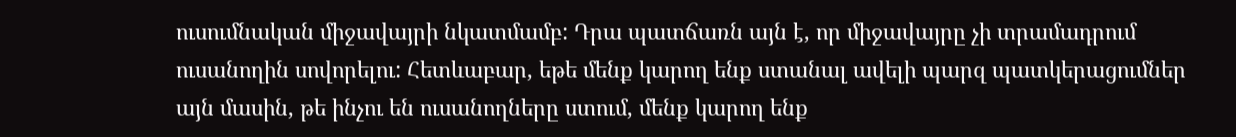ուսումնական միջավայրի նկատմամբ: Դրա պատճառն այն է, որ միջավայրը չի տրամադրում ուսանողին սովորելու: Հետևաբար, եթե մենք կարող ենք ստանալ ավելի պարզ պատկերացումներ այն մասին, թե ինչու են ուսանողները ստում, մենք կարող ենք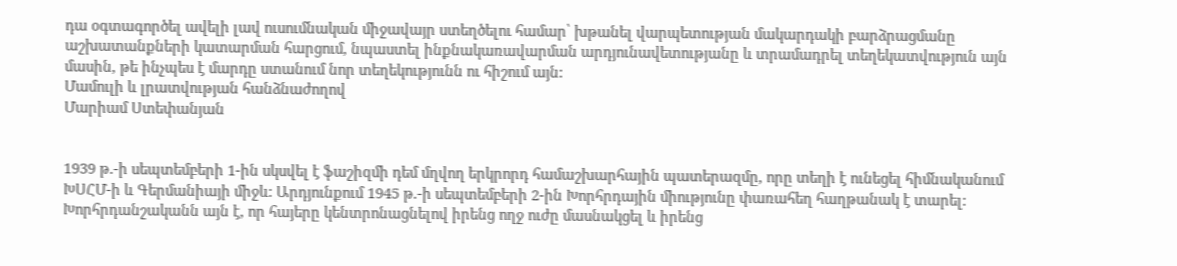դա օգտագործել ավելի լավ ուսումնական միջավայր ստեղծելու համար՝ խթանել վարպետության մակարդակի բարձրացմանը աշխատանքների կատարման հարցում, նպաստել ինքնակառավարման արդյունավետությանը և տրամադրել տեղեկատվություն այն մասին, թե ինչպես է մարդը ստանում նոր տեղեկությունն ու հիշում այն:
Մամուլի և լրատվության հանձնաժողով
Մարիամ Ստեփանյան


1939 թ.-ի սեպտեմբերի 1-ին սկսվել է ֆաշիզմի դեմ մղվող երկրորդ համաշխարհային պատերազմը, որը տեղի է ունեցել հիմնականում ԽՍՀՄ-ի և Գերմանիայի միջև: Արդյունքում 1945 թ.-ի սեպտեմբերի 2-ին Խորհրդային միությունը փառահեղ հաղթանակ է տարել: Խորհրդանշականն այն է, որ հայերը կենտրոնացնելով իրենց ողջ ուժը մասնակցել և իրենց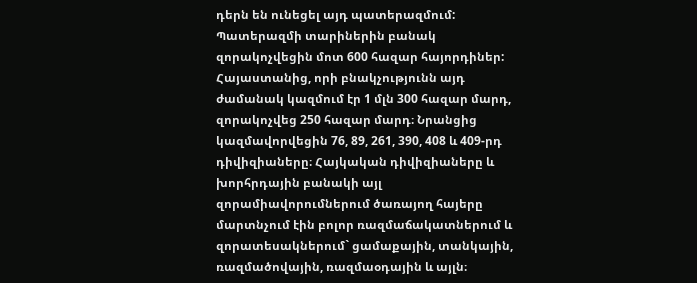դերն են ունեցել այդ պատերազմում: Պատերազմի տարիներին բանակ զորակոչվեցին մոտ 600 հազար հայորդիներ: Հայաստանից, որի բնակչությունն այդ ժամանակ կազմում էր 1 մլն 300 հազար մարդ, զորակոչվեց 250 հազար մարդ։ Նրանցից կազմավորվեցին 76, 89, 261, 390, 408 և 409-րդ դիվիզիաները։ Հայկական դիվիզիաները և խորհրդային բանակի այլ զորամիավորումներում ծառայող հայերը մարտնչում էին բոլոր ռազմաճակատներում և զորատեսակներում` ցամաքային, տանկային, ռազմածովային, ռազմաօդային և այլն։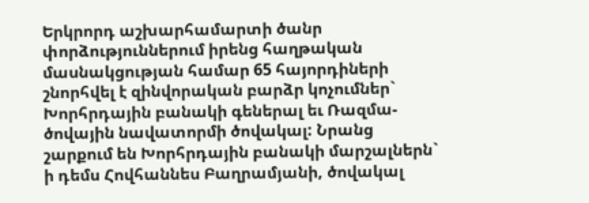Երկրորդ աշխարհամարտի ծանր փորձություններում իրենց հաղթական մասնակցության համար 65 հայորդիների շնորհվել է զինվորական բարձր կոչումներ` Խորհրդային բանակի գեներալ եւ Ռազմա-ծովային նավատորմի ծովակալ: Նրանց շարքում են Խորհրդային բանակի մարշալներն` ի դեմս Հովհաննես Բաղրամյանի, ծովակալ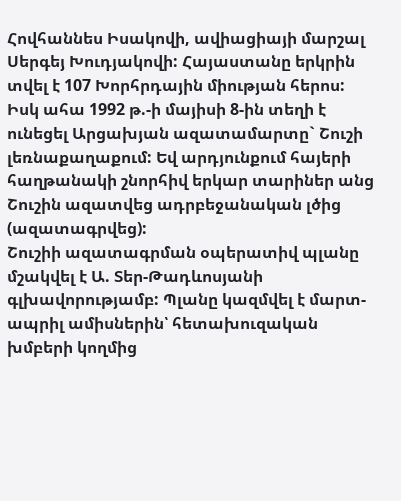Հովհաննես Իսակովի, ավիացիայի մարշալ Սերգեյ Խուդյակովի: Հայաստանը երկրին տվել է 107 Խորհրդային միության հերոս:
Իսկ ահա 1992 թ.-ի մայիսի 8-ին տեղի է ունեցել Արցախյան ազատամարտը` Շուշի լեռնաքաղաքում: Եվ արդյունքում հայերի հաղթանակի շնորհիվ երկար տարիներ անց Շուշին ազատվեց ադրբեջանական լծից (ազատագրվեց):
Շուշիի ազատագրման օպերատիվ պլանը մշակվել է Ա. Տեր-Թադևոսյանի գլխավորությամբ: Պլանը կազմվել է մարտ-ապրիլ ամիսներին՝ հետախուզական խմբերի կողմից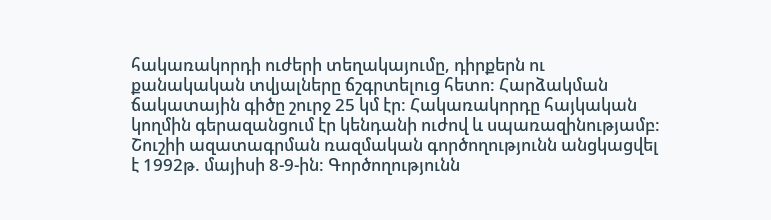հակառակորդի ուժերի տեղակայումը, դիրքերն ու քանակական տվյալները ճշգրտելուց հետո: Հարձակման ճակատային գիծը շուրջ 25 կմ էր: Հակառակորդը հայկական կողմին գերազանցում էր կենդանի ուժով և սպառազինությամբ:
Շուշիի ազատագրման ռազմական գործողությունն անցկացվել է 1992թ. մայիսի 8-9-ին: Գործողությունն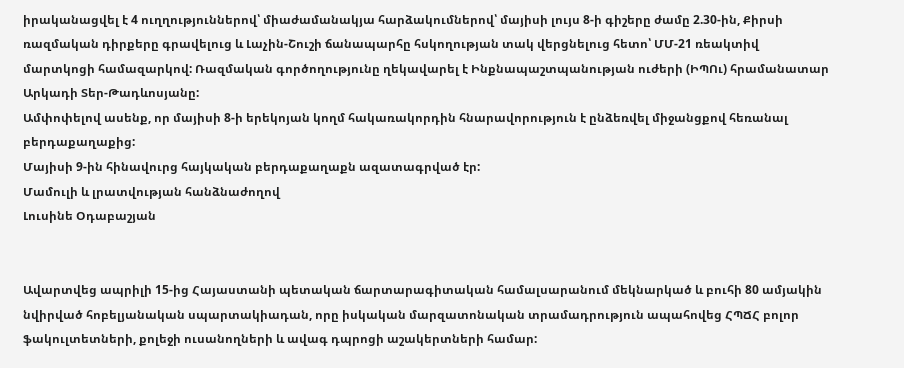իրականացվել է 4 ուղղություններով՝ միաժամանակյա հարձակումներով՝ մայիսի լույս 8-ի գիշերը ժամը 2.30-ին, Քիրսի ռազմական դիրքերը գրավելուց և Լաչին-Շուշի ճանապարհը հսկողության տակ վերցնելուց հետո՝ ՄՄ-21 ռեակտիվ մարտկոցի համազարկով: Ռազմական գործողությունը ղեկավարել է Ինքնապաշտպանության ուժերի (ԻՊՈւ) հրամանատար Արկադի Տեր-Թադևոսյանը:
Ամփոփելով ասենք, որ մայիսի 8-ի երեկոյան կողմ հակառակորդին հնարավորություն է ընձեռվել միջանցքով հեռանալ բերդաքաղաքից:
Մայիսի 9-ին հինավուրց հայկական բերդաքաղաքն ազատագրված էր:
Մամուլի և լրատվության հանձնաժողով
Լուսինե Օդաբաշյան


Ավարտվեց ապրիլի 15-ից Հայաստանի պետական ճարտարագիտական համալսարանում մեկնարկած և բուհի 80 ամյակին նվիրված հոբելյանական սպարտակիադան, որը իսկական մարզատոնական տրամադրություն ապահովեց ՀՊՃՀ բոլոր ֆակուլտետների, քոլեջի ուսանողների և ավագ դպրոցի աշակերտների համար: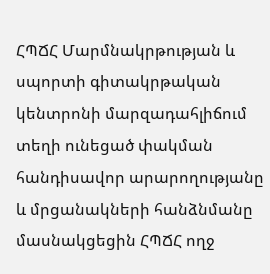ՀՊՃՀ Մարմնակրթության և սպորտի գիտակրթական կենտրոնի մարզադահլիճում տեղի ունեցած փակման հանդիսավոր արարողությանը և մրցանակների հանձնմանը մասնակցեցին ՀՊՃՀ ողջ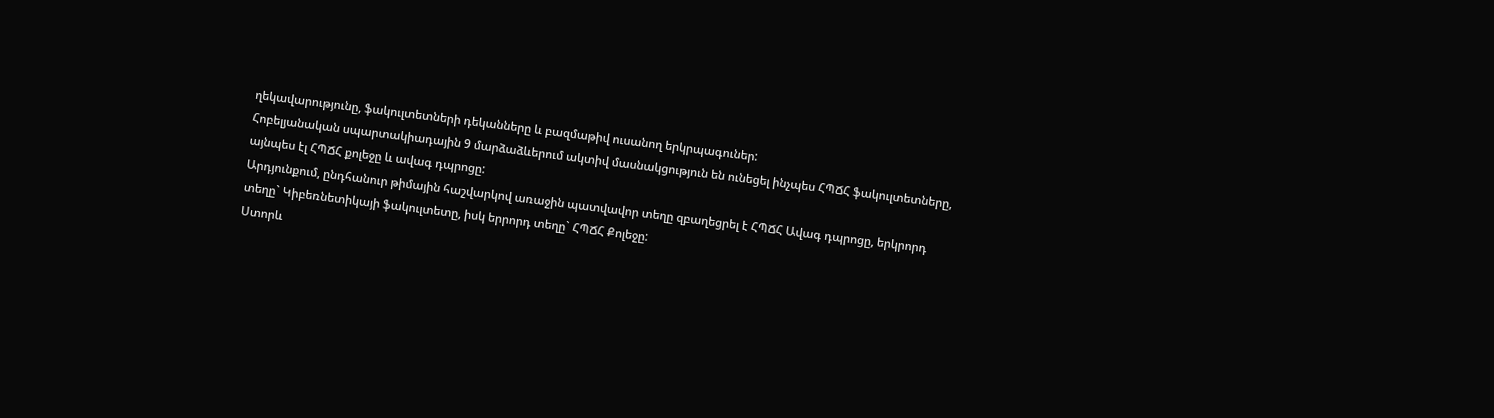ղեկավարությունը, ֆակուլտետների դեկանները և բազմաթիվ ուսանող երկրպագուներ:
Հոբելյանական սպարտակիադային 9 մարձաձևերում ակտիվ մասնակցություն են ունեցել ինչպես ՀՊՃՀ ֆակուլտետները, այնպես էլ ՀՊՃՀ քոլեջը և ավագ դպրոցը:
Արդյունքում, ընդհանուր թիմային հաշվարկով առաջին պատվավոր տեղը զբաղեցրել է ՀՊՃՀ Ավագ դպրոցը, երկրորդ տեղը` Կիբեռնետիկայի ֆակուլտետը, իսկ երրորդ տեղը` ՀՊՃՀ Քոլեջը:
Ստորև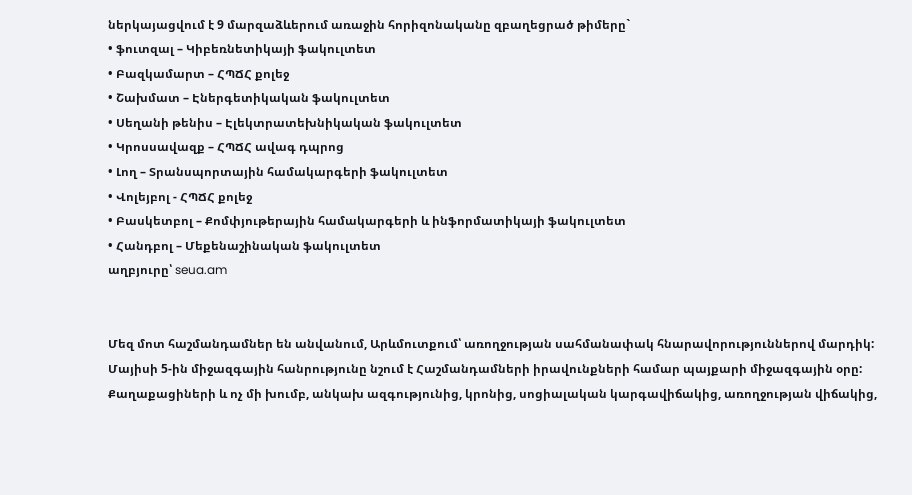ներկայացվում է 9 մարզաձևերում առաջին հորիզոնականը զբաղեցրած թիմերը`
• ֆուտզալ – Կիբեռնետիկայի ֆակուլտետ
• Բազկամարտ – ՀՊՃՀ քոլեջ
• Շախմատ – Էներգետիկական ֆակուլտետ
• Սեղանի թենիս – Էլեկտրատեխնիկական ֆակուլտետ
• Կրոսսավազք – ՀՊՃՀ ավագ դպրոց
• Լող – Տրանսպորտային համակարգերի ֆակուլտետ
• Վոլեյբոլ - ՀՊՃՀ քոլեջ
• Բասկետբոլ – Քոմփյութերային համակարգերի և ինֆորմատիկայի ֆակուլտետ
• Հանդբոլ – Մեքենաշինական ֆակուլտետ
աղբյուրը՝ seua.am


Մեզ մոտ հաշմանդամներ են անվանում, Արևմուտքում՝ առողջության սահմանափակ հնարավորություններով մարդիկ:
Մայիսի 5-ին միջազգային հանրությունը նշում է Հաշմանդամների իրավունքների համար պայքարի միջազգային օրը:
Քաղաքացիների և ոչ մի խումբ, անկախ ազգությունից, կրոնից, սոցիալական կարգավիճակից, առողջության վիճակից,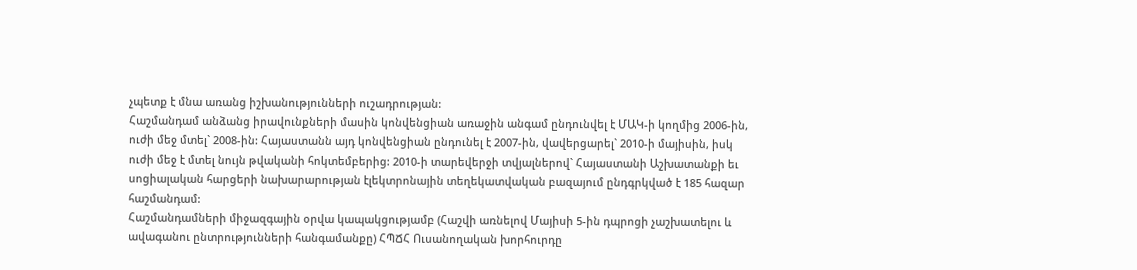չպետք է մնա առանց իշխանությունների ուշադրության:
Հաշմանդամ անձանց իրավունքների մասին կոնվենցիան առաջին անգամ ընդունվել է ՄԱԿ-ի կողմից 2006-ին, ուժի մեջ մտել` 2008-ին: Հայաստանն այդ կոնվենցիան ընդունել է 2007-ին, վավերցարել` 2010-ի մայիսին, իսկ ուժի մեջ է մտել նույն թվականի հոկտեմբերից: 2010-ի տարեվերջի տվյալներով` Հայաստանի Աշխատանքի եւ սոցիալական հարցերի նախարարության էլեկտրոնային տեղեկատվական բազայում ընդգրկված է 185 հազար հաշմանդամ:
Հաշմանդամների միջազգային օրվա կապակցությամբ (Հաշվի առնելով Մայիսի 5-ին դպրոցի չաշխատելու և ավագանու ընտրությունների հանգամանքը) ՀՊՃՀ Ուսանողական խորհուրդը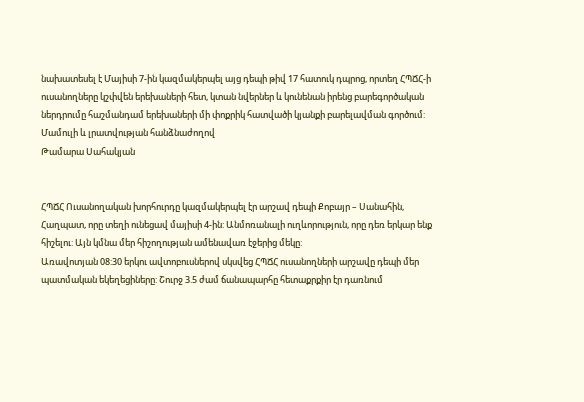նախատեսել է Մայիսի 7-ին կազմակերպել այց դեպի թիվ 17 հատուկ դպրոց, որտեղ ՀՊՃՀ-ի ուսանողները կշփվեն երեխաների հետ, կտան նվերներ և կունենան իրենց բարեգործական ներդրումը հաշմանդամ երեխաների մի փոքրիկ հատվածի կյանքի բարելավման գործում:
Մամուլի և լրատվության հանձնաժողով
Թամարա Սահակյան


ՀՊՃՀ Ուսանողական խորհուրդը կազմակերպել էր արշավ դեպի Քոբայր – Սանահին, Հաղպատ, որը տեղի ունեցավ մայիսի 4-ին: Անմոռանալի ուղևորություն, որը դեռ երկար ենք հիշելու: Այն կմնա մեր հիշողության ամենավառ էջերից մեկը:
Առավոտյան 08:30 երկու ավտոբուսներով սկսվեց ՀՊՃՀ ուսանողների արշավը դեպի մեր պատմական եկեղեցիները: Շուրջ 3.5 ժամ ճանապարհը հետաքրքիր էր դառնում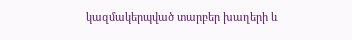կազմակերպված տարբեր խաղերի և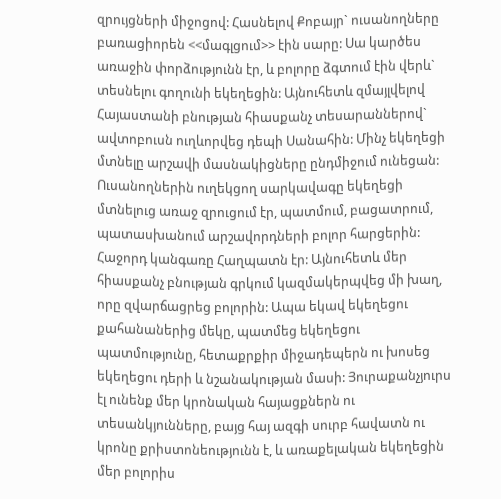զրույցների միջոցով: Հասնելով Քոբայր` ուսանողները բառացիորեն <<մագլցում>> էին սարը: Սա կարծես առաջին փորձությունն էր, և բոլորը ձգտում էին վերև` տեսնելու գողունի եկեղեցին: Այնուհետև զմայլվելով Հայաստանի բնության հիասքանչ տեսարաններով` ավտոբուսն ուղևորվեց դեպի Սանահին: Մինչ եկեղեցի մտնելը արշավի մասնակիցները ընդմիջում ունեցան: Ուսանողներին ուղեկցող սարկավագը եկեղեցի մտնելուց առաջ զրուցում էր, պատմում, բացատրում, պատասխանում արշավորդների բոլոր հարցերին: Հաջորդ կանգառը Հաղպատն էր: Այնուհետև մեր հիասքանչ բնության գրկում կազմակերպվեց մի խաղ, որը զվարճացրեց բոլորին: Ապա եկավ եկեղեցու քահանաներից մեկը, պատմեց եկեղեցու պատմությունը, հետաքրքիր միջադեպերն ու խոսեց եկեղեցու դերի և նշանակության մասի: Յուրաքանչյուրս էլ ունենք մեր կրոնական հայացքներն ու տեսանկյունները, բայց հայ ազգի սուրբ հավատն ու կրոնը քրիստոնեությունն է, և առաքելական եկեղեցին մեր բոլորիս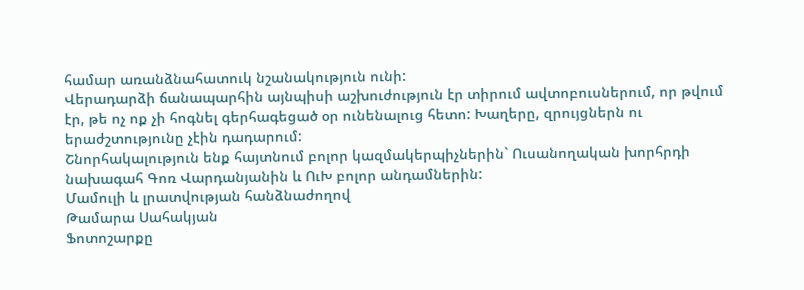համար առանձնահատուկ նշանակություն ունի:
Վերադարձի ճանապարհին այնպիսի աշխուժություն էր տիրում ավտոբուսներում, որ թվում էր, թե ոչ ոք չի հոգնել գերհագեցած օր ունենալուց հետո: Խաղերը, զրույցներն ու երաժշտությունը չէին դադարում:
Շնորհակալություն ենք հայտնում բոլոր կազմակերպիչներին` Ուսանողական խորհրդի նախագահ Գոռ Վարդանյանին և ՈւԽ բոլոր անդամներին:
Մամուլի և լրատվության հանձնաժողով
Թամարա Սահակյան
Ֆոտոշարքը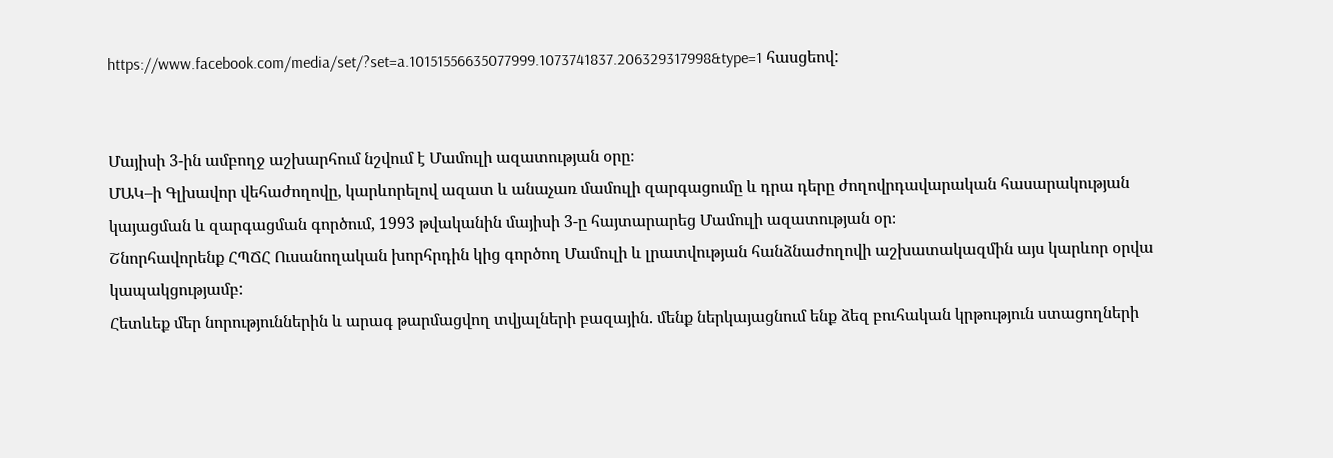https://www.facebook.com/media/set/?set=a.10151556635077999.1073741837.206329317998&type=1 հասցեով:


Մայիսի 3-ին ամբողջ աշխարհում նշվում է Մամուլի ազատության օրը։
ՄԱԿ–ի Գլխավոր վեհաժողովը, կարևորելով ազատ և անաչառ մամուլի զարգացումը և դրա դերը ժողովրդավարական հասարակության կայացման և զարգացման գործում, 1993 թվականին մայիսի 3-ը հայտարարեց Մամուլի ազատության օր։
Շնորհավորենք ՀՊՃՀ Ուսանողական խորհրդին կից գործող Մամուլի և լրատվության հանձնաժողովի աշխատակազմին այս կարևոր օրվա կապակցությամբ:
Հետևեք մեր նորություններին և արագ թարմացվող տվյալների բազային. մենք ներկայացնում ենք ձեզ բուհական կրթություն ստացողների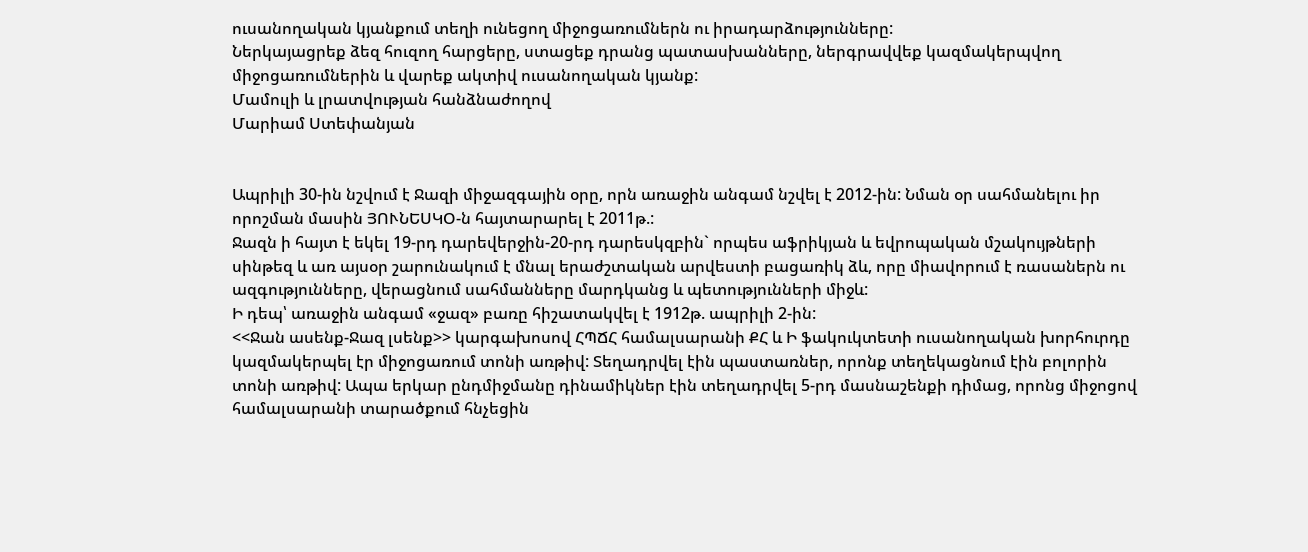ուսանողական կյանքում տեղի ունեցող միջոցառումներն ու իրադարձությունները:
Ներկայացրեք ձեզ հուզող հարցերը, ստացեք դրանց պատասխանները, ներգրավվեք կազմակերպվող միջոցառումներին և վարեք ակտիվ ուսանողական կյանք:
Մամուլի և լրատվության հանձնաժողով
Մարիամ Ստեփանյան


Ապրիլի 30-ին նշվում է Ջազի միջազգային օրը, որն առաջին անգամ նշվել է 2012-ին: Նման օր սահմանելու իր որոշման մասին ՅՈՒՆԵՍԿՕ-ն հայտարարել է 2011թ.:
Ջազն ի հայտ է եկել 19-րդ դարեվերջին-20-րդ դարեսկզբին` որպես աֆրիկյան և եվրոպական մշակույթների սինթեզ և առ այսօր շարունակում է մնալ երաժշտական արվեստի բացառիկ ձև, որը միավորում է ռասաներն ու ազգությունները, վերացնում սահմանները մարդկանց և պետությունների միջև:
Ի դեպ՝ առաջին անգամ «ջազ» բառը հիշատակվել է 1912թ. ապրիլի 2-ին:
<<Ջան ասենք-Ջազ լսենք>> կարգախոսով ՀՊՃՀ համալսարանի ՔՀ և Ի ֆակուկտետի ուսանողական խորհուրդը կազմակերպել էր միջոցառում տոնի առթիվ: Տեղադրվել էին պաստառներ, որոնք տեղեկացնում էին բոլորին տոնի առթիվ: Ապա երկար ընդմիջմանը դինամիկներ էին տեղադրվել 5-րդ մասնաշենքի դիմաց, որոնց միջոցով համալսարանի տարածքում հնչեցին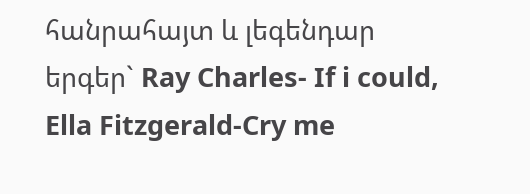հանրահայտ և լեգենդար երգեր` Ray Charles- If i could, Ella Fitzgerald-Cry me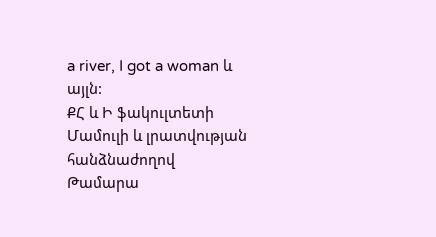a river, I got a woman և այլն:
ՔՀ և Ի ֆակուլտետի
Մամուլի և լրատվության հանձնաժողով
Թամարա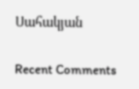Սահակյան

Recent Comments